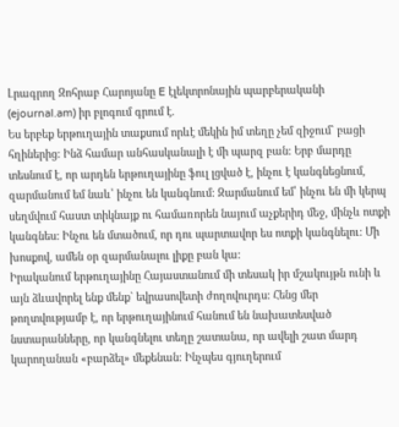Լրագրող Զոհրաբ Հարոյանը E էլեկտրոնային պարբերականի (ejournal.am) իր բլոգում գրում է.
Ես երբեք երթուղային տաքսում որևէ մեկին իմ տեղը չեմ զիջում` բացի հղիներից: Ինձ համար անհասկանալի է մի պարզ բան: Երբ մարդը տեսնում է, որ արդեն երթուղայինը ֆուլ լցված է, ինչու է կանգնեցնում, զարմանում եմ նաև՝ ինչու են կանգնում: Զարմանում եմ՝ ինչու են մի կերպ սեղմվում հաստ տիկնայք ու համառորեն նայում աչքերիդ մեջ, մինչև ոտքի կանգնես: Ինչու են մտածում, որ դու պարտավոր ես ոտքի կանգնելու: Մի խոսքով, ամեն օր զարմանալու լիքը բան կա:
Իրականում երթուղայինը Հայաստանում մի տեսակ իր մշակույթն ունի և այն ձևավորել ենք մենք` եվրասովետի ժողովուրդս: Հենց մեր թողտվությամբ է, որ երթուղայինում հանում են նախատեսված նստարանները, որ կանգնելու տեղը շատանա, որ ավելի շատ մարդ կարողանան «բարձել» մեքենան: Ինչպես գյուղերում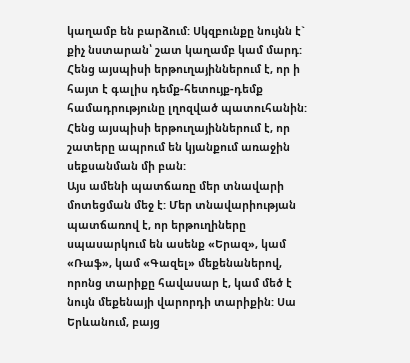կաղամբ են բարձում: Սկզբունքը նույնն է` քիչ նստարան՝ շատ կաղամբ կամ մարդ: Հենց այսպիսի երթուղայիններում է, որ ի հայտ է գալիս դեմք-հետույք-դեմք համադրությունը լղոզված պատուհանին: Հենց այսպիսի երթուղայիններում է, որ շատերը ապրում են կյանքում առաջին սեքսանման մի բան:
Այս ամենի պատճառը մեր տնավարի մոտեցման մեջ է: Մեր տնավարիության պատճառով է, որ երթուղիները սպասարկում են ասենք «Երազ», կամ «Ռաֆ», կամ «Գազել» մեքենաներով, որոնց տարիքը հավասար է, կամ մեծ է նույն մեքենայի վարորդի տարիքին: Սա Երևանում, բայց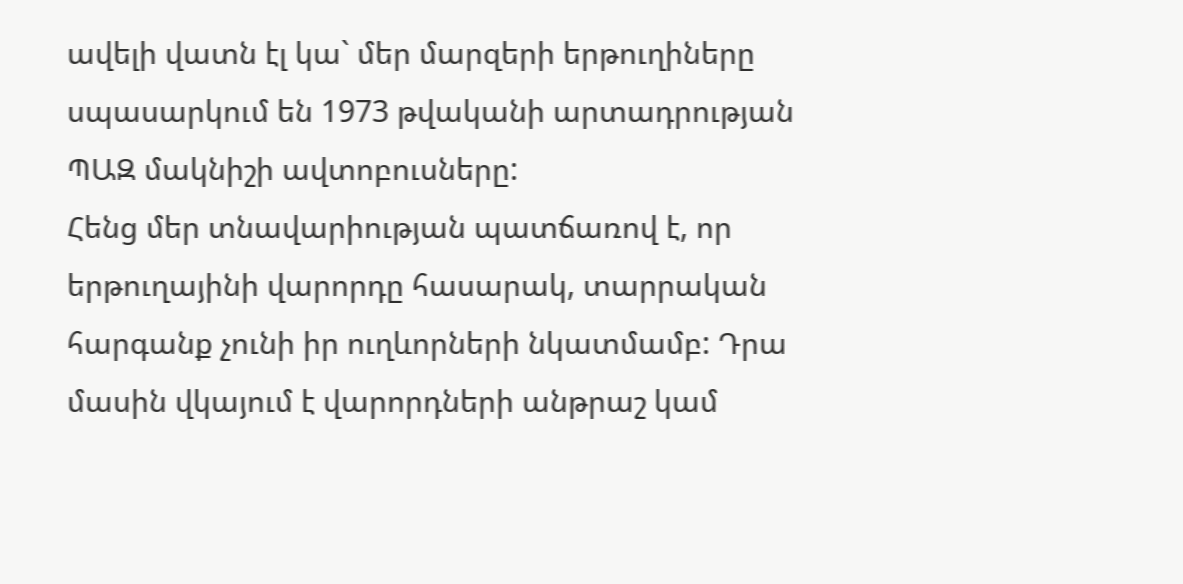ավելի վատն էլ կա` մեր մարզերի երթուղիները սպասարկում են 1973 թվականի արտադրության ՊԱԶ մակնիշի ավտոբուսները:
Հենց մեր տնավարիության պատճառով է, որ երթուղայինի վարորդը հասարակ, տարրական հարգանք չունի իր ուղևորների նկատմամբ: Դրա մասին վկայում է վարորդների անթրաշ կամ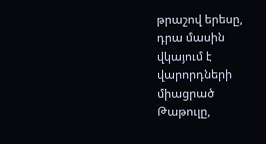թրաշով երեսը, դրա մասին վկայում է վարորդների միացրած Թաթուլը,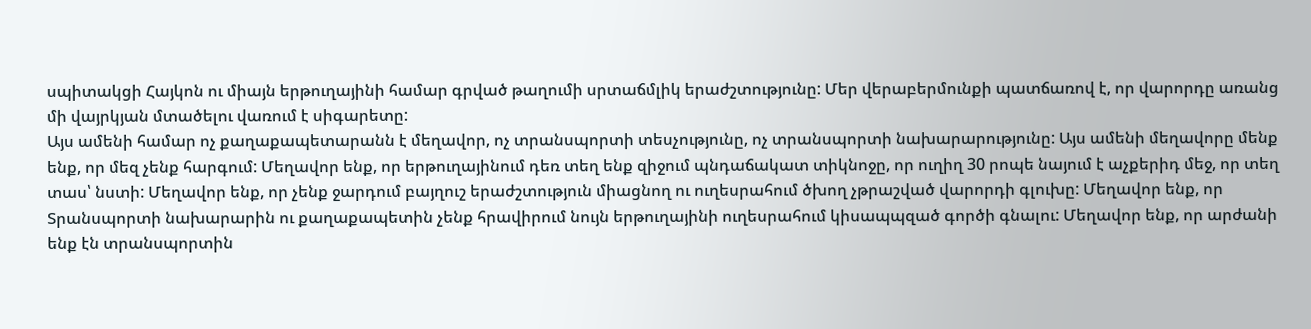սպիտակցի Հայկոն ու միայն երթուղայինի համար գրված թաղումի սրտաճմլիկ երաժշտությունը: Մեր վերաբերմունքի պատճառով է, որ վարորդը առանց մի վայրկյան մտածելու վառում է սիգարետը:
Այս ամենի համար ոչ քաղաքապետարանն է մեղավոր, ոչ տրանսպորտի տեսչությունը, ոչ տրանսպորտի նախարարությունը: Այս ամենի մեղավորը մենք ենք, որ մեզ չենք հարգում: Մեղավոր ենք, որ երթուղայինում դեռ տեղ ենք զիջում պնդաճակատ տիկնոջը, որ ուղիղ 30 րոպե նայում է աչքերիդ մեջ, որ տեղ տաս՝ նստի: Մեղավոր ենք, որ չենք ջարդում բայղուշ երաժշտություն միացնող ու ուղեսրահում ծխող չթրաշված վարորդի գլուխը: Մեղավոր ենք, որ Տրանսպորտի նախարարին ու քաղաքապետին չենք հրավիրում նույն երթուղայինի ուղեսրահում կիսապպզած գործի գնալու: Մեղավոր ենք, որ արժանի ենք էն տրանսպորտին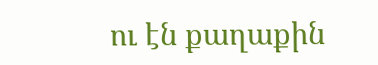ու էն քաղաքին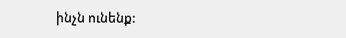ինչն ունենք: